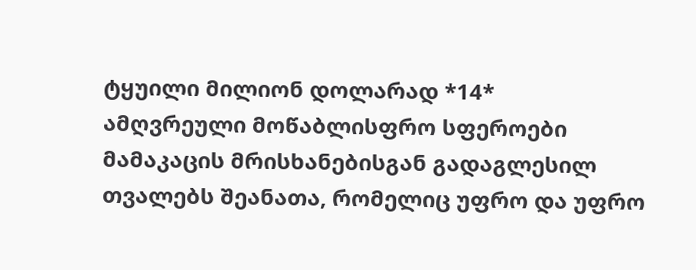ტყუილი მილიონ დოლარად *14*
ამღვრეული მოწაბლისფრო სფეროები მამაკაცის მრისხანებისგან გადაგლესილ თვალებს შეანათა, რომელიც უფრო და უფრო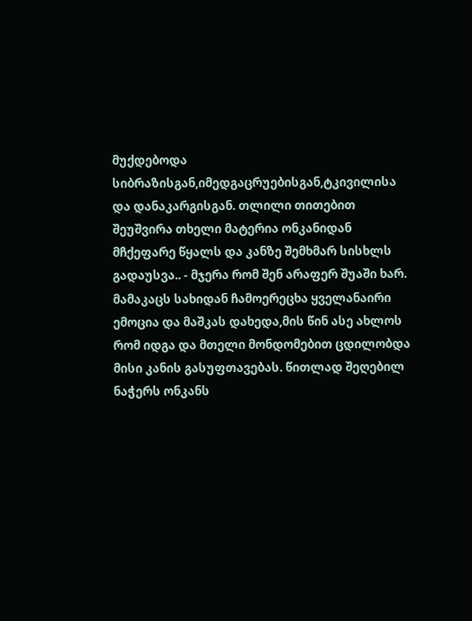მუქდებოდა სიბრაზისგან,იმედგაცრუებისგან,ტკივილისა და დანაკარგისგან. თლილი თითებით შეუშვირა თხელი მატერია ონკანიდან მჩქეფარე წყალს და კანზე შემხმარ სისხლს გადაუსვა.. - მჯერა რომ შენ არაფერ შუაში ხარ. მამაკაცს სახიდან ჩამოერეცხა ყველანაირი ემოცია და მაშკას დახედა,მის წინ ასე ახლოს რომ იდგა და მთელი მონდომებით ცდილობდა მისი კანის გასუფთავებას. წითლად შეღებილ ნაჭერს ონკანს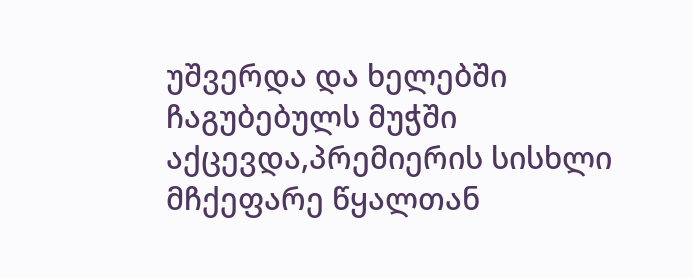უშვერდა და ხელებში ჩაგუბებულს მუჭში აქცევდა,პრემიერის სისხლი მჩქეფარე წყალთან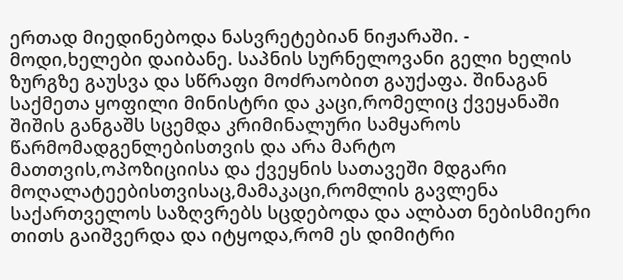ერთად მიედინებოდა ნასვრეტებიან ნიჟარაში. - მოდი,ხელები დაიბანე. საპნის სურნელოვანი გელი ხელის ზურგზე გაუსვა და სწრაფი მოძრაობით გაუქაფა. შინაგან საქმეთა ყოფილი მინისტრი და კაცი,რომელიც ქვეყანაში შიშის განგაშს სცემდა კრიმინალური სამყაროს წარმომადგენლებისთვის და არა მარტო მათთვის,ოპოზიციისა და ქვეყნის სათავეში მდგარი მოღალატეებისთვისაც,მამაკაცი,რომლის გავლენა საქართველოს საზღვრებს სცდებოდა და ალბათ ნებისმიერი თითს გაიშვერდა და იტყოდა,რომ ეს დიმიტრი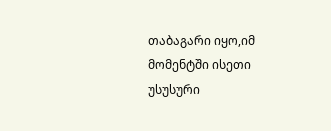თაბაგარი იყო,იმ მომენტში ისეთი უსუსური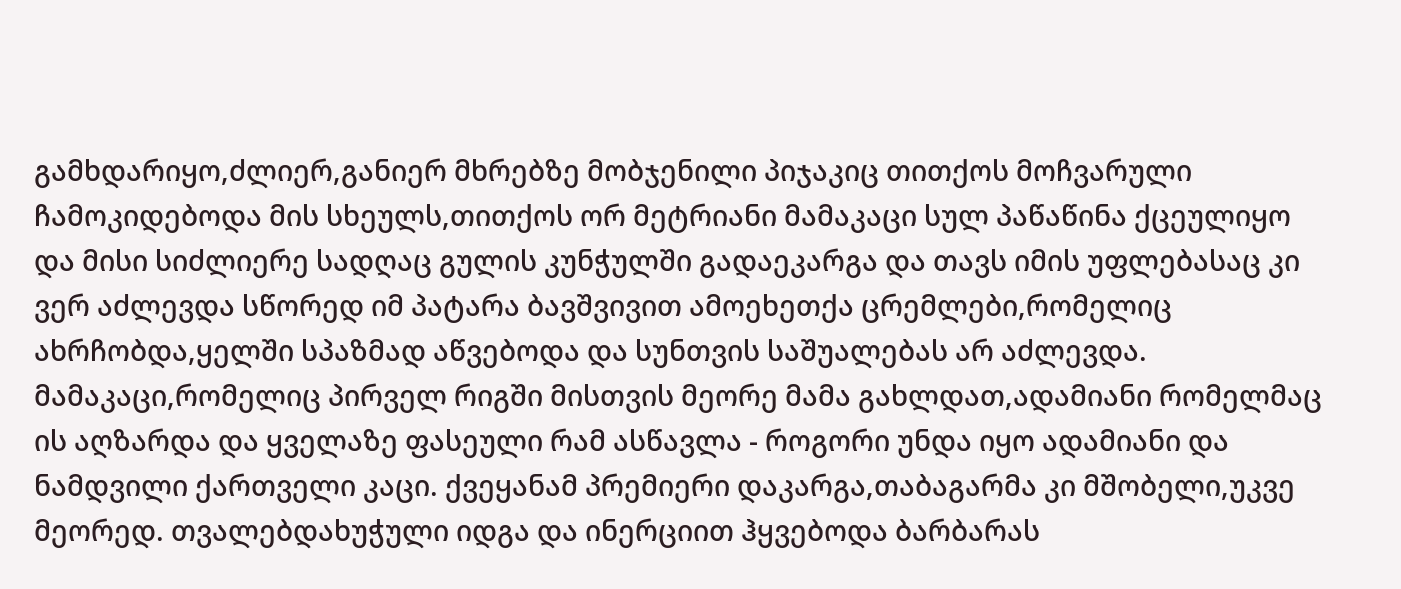გამხდარიყო,ძლიერ,განიერ მხრებზე მობჯენილი პიჯაკიც თითქოს მოჩვარული ჩამოკიდებოდა მის სხეულს,თითქოს ორ მეტრიანი მამაკაცი სულ პაწაწინა ქცეულიყო და მისი სიძლიერე სადღაც გულის კუნჭულში გადაეკარგა და თავს იმის უფლებასაც კი ვერ აძლევდა სწორედ იმ პატარა ბავშვივით ამოეხეთქა ცრემლები,რომელიც ახრჩობდა,ყელში სპაზმად აწვებოდა და სუნთვის საშუალებას არ აძლევდა. მამაკაცი,რომელიც პირველ რიგში მისთვის მეორე მამა გახლდათ,ადამიანი რომელმაც ის აღზარდა და ყველაზე ფასეული რამ ასწავლა - როგორი უნდა იყო ადამიანი და ნამდვილი ქართველი კაცი. ქვეყანამ პრემიერი დაკარგა,თაბაგარმა კი მშობელი,უკვე მეორედ. თვალებდახუჭული იდგა და ინერციით ჰყვებოდა ბარბარას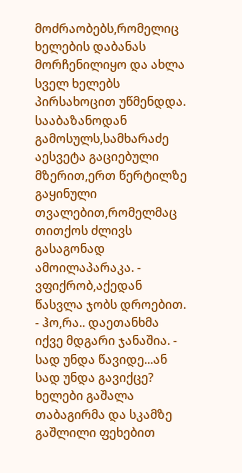მოძრაობებს,რომელიც ხელების დაბანას მორჩენილიყო და ახლა სველ ხელებს პირსახოცით უწმენდდა. სააბაზანოდან გამოსულს,სამხარაძე აესვეტა გაციებული მზერით,ერთ წერტილზე გაყინული თვალებით,რომელმაც თითქოს ძლივს გასაგონად ამოილაპარაკა. - ვფიქრობ,აქედან წასვლა ჯობს დროებით. - ჰო,რა.. დაეთანხმა იქვე მდგარი ჯანაშია. - სად უნდა წავიდე...ან სად უნდა გავიქცე? ხელები გაშალა თაბაგირმა და სკამზე გაშლილი ფეხებით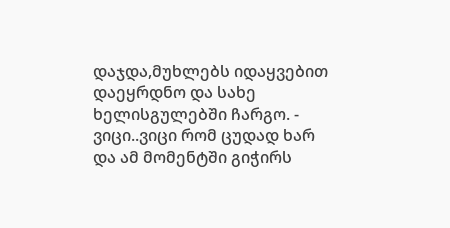დაჯდა,მუხლებს იდაყვებით დაეყრდნო და სახე ხელისგულებში ჩარგო. - ვიცი..ვიცი რომ ცუდად ხარ და ამ მომენტში გიჭირს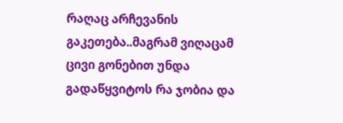რაღაც არჩევანის გაკეთება..მაგრამ ვიღაცამ ცივი გონებით უნდა გადაწყვიტოს რა ჯობია და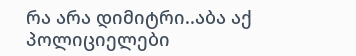რა არა დიმიტრი..აბა აქ პოლიციელები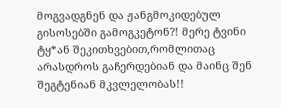მოგვადგნენ და ჟანგმოკიდებულ გისოსებში გამოგკეტონ?! მერე ტვინი ტყ*ან შეკითხვებით,რომლითაც არასდროს გაჩერდებიან და მაინც შენ შეგტენიან მკვლელობას!!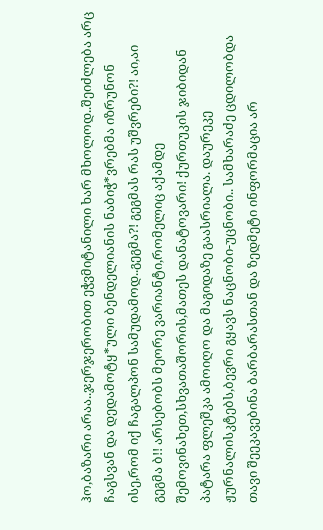ჰო,ბაზარი არაა..ჯერჯერობით ეჭვმიტანილი ხარ მხოლოდ..შეიძლება არც ჩაგსვან და დედამოტყ*ული ბენდელიანის ნაბიჭ*ვრებმა იზრუნონ ისე,რომ იქ ჩაგალპონ სამუდამოდ..გეგმა?! გეგმას რას უშვრები?! აი,აი გეგმა ბ!! არსებობს მეორე ვარიანტი,რომელიც აქამდე შემოვინახეთ,სხვათაშორის,მათეს დანატოვარი! ქურთუკის ჯიბიდან პატარა ფლეშკა ამოიღო და მაგიდაზე გაასრიალა. დაურეკე ჟურნალისკტებს,ბევრი გყავს ნაცნობი-უცნობი.. სამხარაძე ცდილობდა თავი შეეკავებინა ბარბარასთან და ზედმეტი ინფორმაცია არ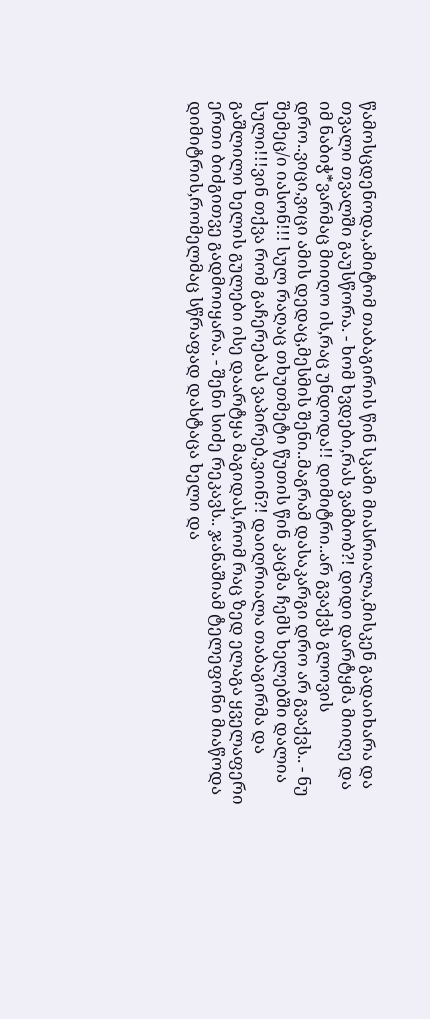წამოსცდენოდა,ამიტომ თაბაგირის წინ სკამი მიასრიალა,მისკენ გადაიხარა და თვალი თვალში გაუსწორა. - ხომ ხვდები,რას ვამბობ?! დიდი დარტყმა მიიღე და იმ ნაბიჭ*ვარმაც მიიღო ის,რაც უნდოდა!! დიმიტრი..არ გვაქვს გლოვის დრო..ვიცი,ვიცი ამის დედაც,მესმის შენი..მაგრამ დასაკარგი დრო არ გვაქვს.. - ნუ შემეც/ი იასონ!!! სულ რაღაც თხუთმეტი წუთის წინ კაცმა ჩემს ხელებში დალია სული!!!ვინ თქვა რომ გაჩერებას ვაპირებ,ვიინ?! დაიღრიალა თაბაგირმა და გაშლილი ხელის გულები ისე დაარტყა მაგიდას,რომ რაც ზედ ელაგა ყველაფერი ერთი ბიძგითვე გადმოიყარა. - შენი სიძე რეკავს.. ჯანაშიამ ტელეფონი მიაწოდა დიმიტრის,რომელმაც სწრაფად დასტაცა ხელი და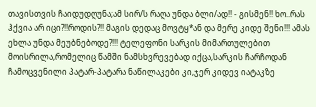თავისთვის ჩაიდუდღუნა;ამ სირ/ს რაღა უნდა ბლი/ად!! - გისმენ!! ხო..რას ჰქვია არ იცი?!!როდის?!! მაგის დედაც მოვტყ*ან და მერე კიდე შენი!!! ამას ეხლა უნდა მეუბნებოდე?!!! ტელეფონი სარკის მიმართულებით მოისრილა,რომელიც წამში ნამსხვრევებად იქცა,სარკის ჩარჩოდან ჩამოცვენილი პატარ-პატარა ნაწილაკები კი,ჯერ კიდევ იატაკზე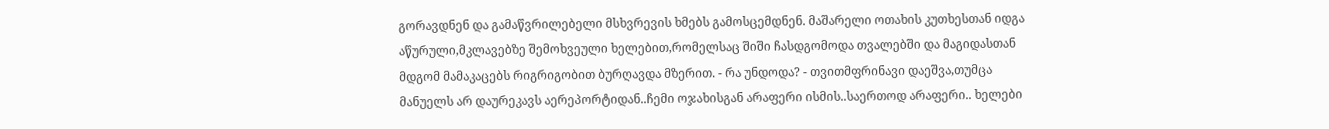გორავდნენ და გამაწვრილებელი მსხვრევის ხმებს გამოსცემდნენ. მაშარელი ოთახის კუთხესთან იდგა აწურული,მკლავებზე შემოხვეული ხელებით,რომელსაც შიში ჩასდგომოდა თვალებში და მაგიდასთან მდგომ მამაკაცებს რიგრიგობით ბურღავდა მზერით. - რა უნდოდა? - თვითმფრინავი დაეშვა,თუმცა მანუელს არ დაურეკავს აერეპორტიდან..ჩემი ოჯახისგან არაფერი ისმის..საერთოდ არაფერი.. ხელები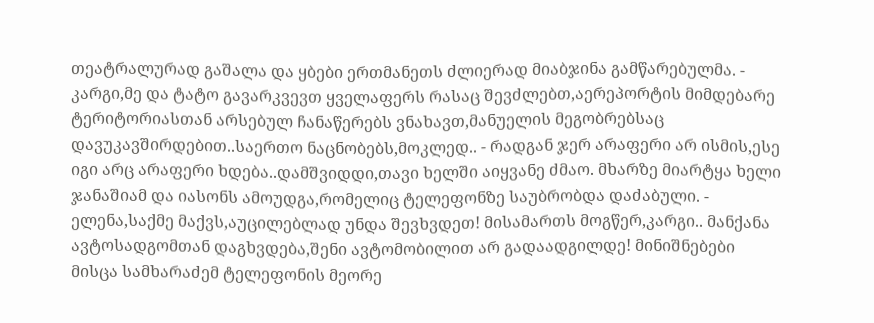თეატრალურად გაშალა და ყბები ერთმანეთს ძლიერად მიაბჯინა გამწარებულმა. - კარგი,მე და ტატო გავარკვევთ ყველაფერს რასაც შევძლებთ,აერეპორტის მიმდებარე ტერიტორიასთან არსებულ ჩანაწერებს ვნახავთ,მანუელის მეგობრებსაც დავუკავშირდებით..საერთო ნაცნობებს,მოკლედ.. - რადგან ჯერ არაფერი არ ისმის,ესე იგი არც არაფერი ხდება..დამშვიდდი,თავი ხელში აიყვანე ძმაო. მხარზე მიარტყა ხელი ჯანაშიამ და იასონს ამოუდგა,რომელიც ტელეფონზე საუბრობდა დაძაბული. - ელენა,საქმე მაქვს,აუცილებლად უნდა შევხვდეთ! მისამართს მოგწერ,კარგი.. მანქანა ავტოსადგომთან დაგხვდება,შენი ავტომობილით არ გადაადგილდე! მინიშნებები მისცა სამხარაძემ ტელეფონის მეორე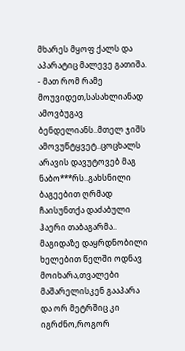მხარეს მყოფ ქალს და აპარატიც მალევე გათიშა. - მათ რომ რამე მოუვიდეთ,სასახლიანად ამოვბუგავ ბენდელიანს..მთელ ჯიშს ამოვუწტყვეტ..ცოცხალს არავის დავუტოვებ მაგ ნაბო***რს..გახსნილი ბაგეებით ღრმად ჩაისუნთქა დაძაბული ჰაერი თაბაგარმა.. მაგიდაზე დაყრდნობილი ხელებით წელში ოდნავ მოიხარა,თვალები მაშარელისკენ გააპარა და ორ მეტრშიც კი იგრძნო,როგორ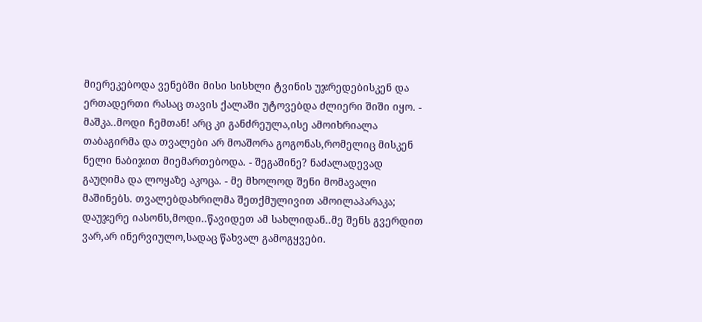მიერეკებოდა ვენებში მისი სისხლი ტვინის უჯრედებისკენ და ერთადერთი რასაც თავის ქალაში უტოვებდა ძლიერი შიში იყო. - მაშკა..მოდი ჩემთან! არც კი განძრეულა,ისე ამოიხრიალა თაბაგირმა და თვალები არ მოაშორა გოგონას,რომელიც მისკენ ნელი ნაბიჯით მიემართებოდა. - შეგაშინე? ნაძალადევად გაუღიმა და ლოყაზე აკოცა. - მე მხოლოდ შენი მომავალი მაშინებს. თვალებდახრილმა შეთქმულივით ამოილაპარაკა; დაუჯერე იასონს,მოდი..წავიდეთ ამ სახლიდან..მე შენს გვერდით ვარ,არ ინერვიულო,სადაც წახვალ გამოგყვები.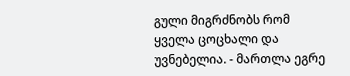გული მიგრძნობს რომ ყველა ცოცხალი და უვნებელია. - მართლა ეგრე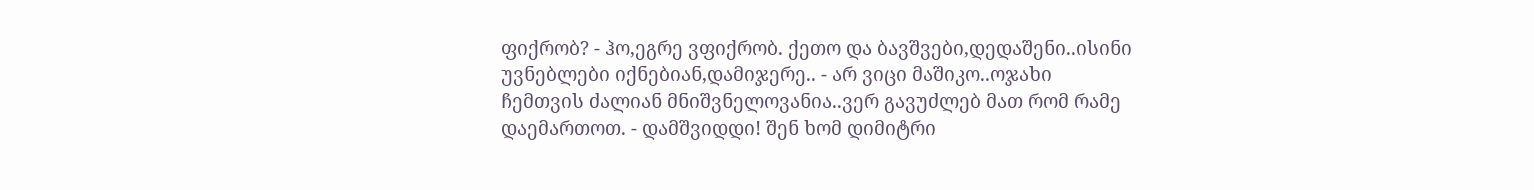ფიქრობ? - ჰო,ეგრე ვფიქრობ. ქეთო და ბავშვები,დედაშენი..ისინი უვნებლები იქნებიან,დამიჯერე.. - არ ვიცი მაშიკო..ოჯახი ჩემთვის ძალიან მნიშვნელოვანია..ვერ გავუძლებ მათ რომ რამე დაემართოთ. - დამშვიდდი! შენ ხომ დიმიტრი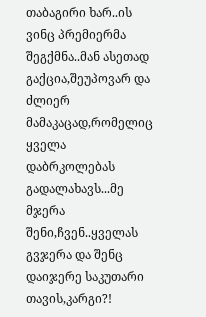თაბაგირი ხარ..ის ვინც პრემიერმა შეგქმნა..მან ასეთად გაქცია,შეუპოვარ და ძლიერ მამაკაცად,რომელიც ყველა დაბრკოლებას გადალახავს...მე მჯერა შენი,ჩვენ..ყველას გვჯერა და შენც დაიჯერე საკუთარი თავის,კარგი?!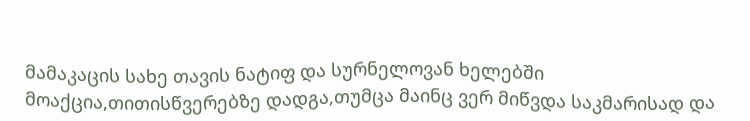მამაკაცის სახე თავის ნატიფ და სურნელოვან ხელებში მოაქცია,თითისწვერებზე დადგა,თუმცა მაინც ვერ მიწვდა საკმარისად და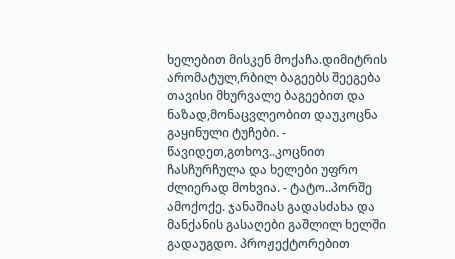ხელებით მისკენ მოქაჩა.დიმიტრის არომატულ,რბილ ბაგეებს შეეგება თავისი მხურვალე ბაგეებით და ნაზად,მონაცვლეობით დაუკოცნა გაყინული ტუჩები. - წავიდეთ,გთხოვ..კოცნით ჩასჩურჩულა და ხელები უფრო ძლიერად მოხვია. - ტატო..პორშე ამოქოქე. ჯანაშიას გადასძახა და მანქანის გასაღები გაშლილ ხელში გადაუგდო. პროჟექტორებით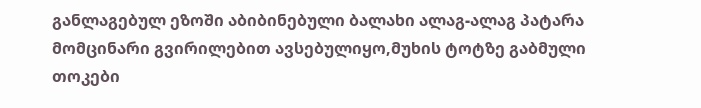განლაგებულ ეზოში აბიბინებული ბალახი ალაგ-ალაგ პატარა მომცინარი გვირილებით ავსებულიყო,მუხის ტოტზე გაბმული თოკები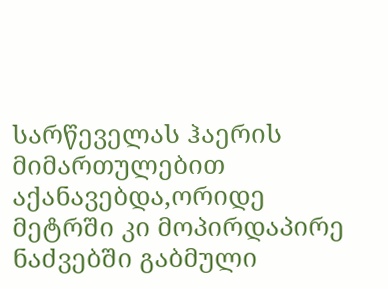სარწეველას ჰაერის მიმართულებით აქანავებდა,ორიდე მეტრში კი მოპირდაპირე ნაძვებში გაბმული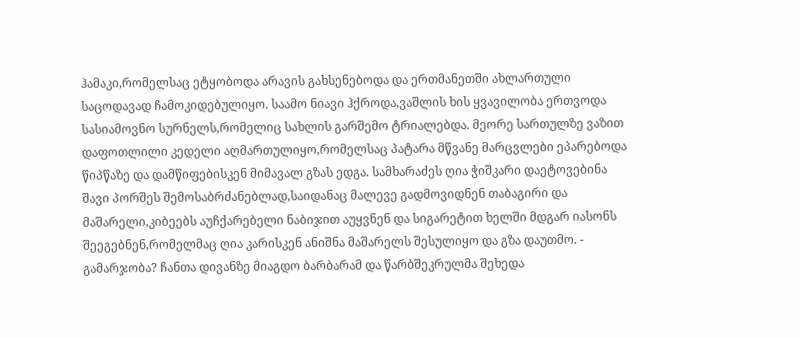ჰამაკი,რომელსაც ეტყობოდა არავის გახსენებოდა და ერთმანეთში ახლართული საცოდავად ჩამოკიდებულიყო. საამო ნიავი ჰქროდა,ვაშლის ხის ყვავილობა ერთვოდა სასიამოვნო სურნელს,რომელიც სახლის გარშემო ტრიალებდა. მეორე სართულზე ვაზით დაფოთლილი კედელი აღმართულიყო,რომელსაც პატარა მწვანე მარცვლები ეპარებოდა წიპწაზე და დამწიფებისკენ მიმავალ გზას ედგა. სამხარაძეს ღია ჭიშკარი დაეტოვებინა შავი პორშეს შემოსაბრძანებლად,საიდანაც მალევე გადმოვიდნენ თაბაგირი და მაშარელი,კიბეებს აუჩქარებელი ნაბიჯით აუყვნენ და სიგარეტით ხელში მდგარ იასონს შეეგებნენ,რომელმაც ღია კარისკენ ანიშნა მაშარელს შესულიყო და გზა დაუთმო. - გამარჯობა? ჩანთა დივანზე მიაგდო ბარბარამ და წარბშეკრულმა შეხედა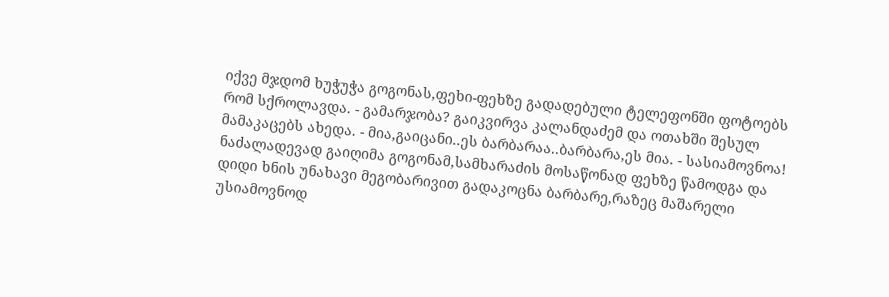იქვე მჯდომ ხუჭუჭა გოგონას,ფეხი-ფეხზე გადადებული ტელეფონში ფოტოებს რომ სქროლავდა. - გამარჯობა? გაიკვირვა კალანდაძემ და ოთახში შესულ მამაკაცებს ახედა. - მია,გაიცანი..ეს ბარბარაა..ბარბარა,ეს მია. - სასიამოვნოა! ნაძალადევად გაიღიმა გოგონამ,სამხარაძის მოსაწონად ფეხზე წამოდგა და დიდი ხნის უნახავი მეგობარივით გადაკოცნა ბარბარე,რაზეც მაშარელი უსიამოვნოდ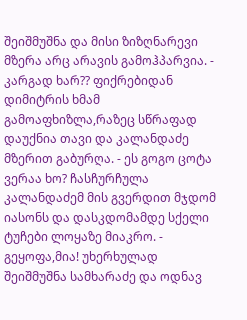შეიშმუშნა და მისი ზიზღნარევი მზერა არც არავის გამოჰპარვია. - კარგად ხარ?? ფიქრებიდან დიმიტრის ხმამ გამოაფხიზლა,რაზეც სწრაფად დაუქნია თავი და კალანდაძე მზერით გაბურღა. - ეს გოგო ცოტა ვერაა ხო? ჩასჩურჩულა კალანდაძემ მის გვერდით მჯდომ იასონს და დასკდომამდე სქელი ტუჩები ლოყაზე მიაკრო. - გეყოფა,მია! უხერხულად შეიშმუშნა სამხარაძე და ოდნავ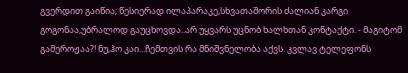გვერდით გაიწია; წესიერად ილაპარაკე,სხვათაშორის ძალიან კარგი გოგონაა,უბრალოდ გაუცხოვდა..არ უყვარს უცნობ ხალხთან კონტაქტი. - მაგიტომ გამეროჟაა?! ნუ,ჰო კაი...ჩემთვის რა მნიშვნელობა აქვს. კვლავ ტელეფონს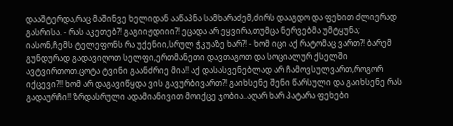დააშტერდა,რაც მაშინვე ხელიდან ააწაპნა სამხარაძემ,ძირს დააგდო და ფეხით ძლიერად გასრისა. - რას აკეთებ?! გაგიიჟდიიი?! ეცადა არ ეყვირა,თუმცა ნერვებმა უმტყუნა; იასონ,ჩემს ტელეფონს რა უქენიი,სრულ ჭკუაზე ხარ?! - ხომ იცი აქ რატომაც ვართ?! ბარემ გუნდურად გადავიღოთ სელფი,ერთმანეთი დავთაგოთ და სოციალურ ქსელში ავტვირთოთ.ცოტა ტვინი გაანძრიე მია!! აქ დასასვენებლად არ ჩამოვსულვართ,როგორ იქცევი?!! ხომ არ დაგავიწყდა ვის გავურბივართ?! გაიხსენე შენი წარსული და გაიხსენე რას გადაურჩი!! ზრდასრული ადამიანივით მოიქცე ჯობია..აღარ ხარ პატარა ფეხები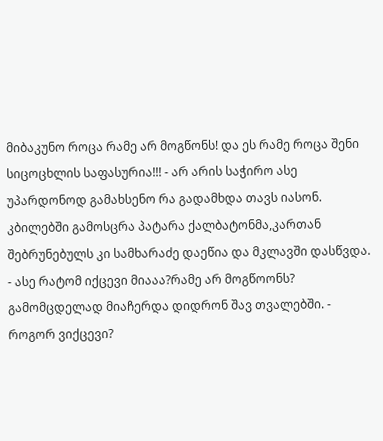მიბაკუნო როცა რამე არ მოგწონს! და ეს რამე როცა შენი სიცოცხლის საფასურია!!! - არ არის საჭირო ასე უპარდონოდ გამახსენო რა გადამხდა თავს იასონ. კბილებში გამოსცრა პატარა ქალბატონმა,კართან შებრუნებულს კი სამხარაძე დაეწია და მკლავში დასწვდა. - ასე რატომ იქცევი მიააა?რამე არ მოგწოონს? გამომცდელად მიაჩერდა დიდრონ შავ თვალებში. - როგორ ვიქცევი?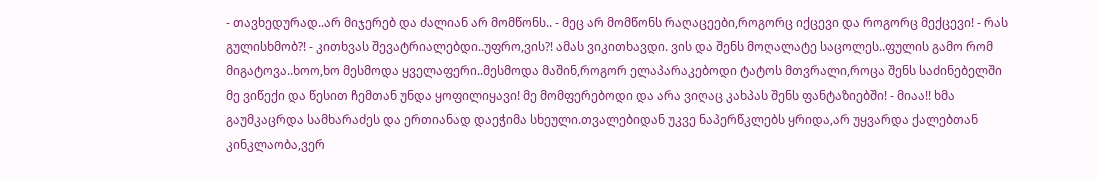- თავხედურად..არ მიჯერებ და ძალიან არ მომწონს.. - მეც არ მომწონს რაღაცეები,როგორც იქცევი და როგორც მექცევი! - რას გულისხმობ?! - კითხვას შევატრიალებდი..უფრო,ვის?! ამას ვიკითხავდი. ვის და შენს მოღალატე საცოლეს..ფულის გამო რომ მიგატოვა..ხოო,ხო მესმოდა ყველაფერი..მესმოდა მაშინ,როგორ ელაპარაკებოდი ტატოს მთვრალი,როცა შენს საძინებელში მე ვიწექი და წესით ჩემთან უნდა ყოფილიყავი! მე მომფერებოდი და არა ვიღაც კახპას შენს ფანტაზიებში! - მიაა!! ხმა გაუმკაცრდა სამხარაძეს და ერთიანად დაეჭიმა სხეული.თვალებიდან უკვე ნაპერწკლებს ყრიდა,არ უყვარდა ქალებთან კინკლაობა,ვერ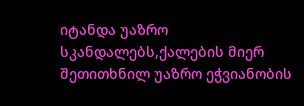იტანდა უაზრო სკანდალებს,ქალების მიერ შეთითხნილ უაზრო ეჭვიანობის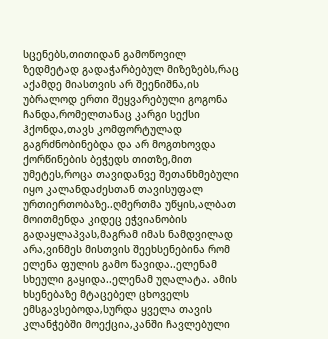სცენებს,თითიდან გამოწოვილ ზედმეტად გადაჭარბებულ მიზეზებს,რაც აქამდე მიასთვის არ შეენიშნა,ის უბრალოდ ერთი შეყვარებული გოგონა ჩანდა,რომელთანაც კარგი სექსი ჰქონდა,თავს კომფორტულად გაგრძნობინებდა და არ მოგთხოვდა ქორწინების ბეჭედს თითზე,მით უმეტეს,როცა თავიდანვე შეთანხმებული იყო კალანდაძესთან თავისუფალ ურთიერთობაზე..ღმერთმა უწყის,ალბათ მოითმენდა კიდეც ეჭვიანობის გადაყლაპვას,მაგრამ იმას ნამდვილად არა,ვინმეს მისთვის შეეხსენებინა რომ ელენა ფულის გამო წავიდა..ელენამ სხეული გაყიდა..ელენამ უღალატა. ამის ხსენებაზე მტაცებელ ცხოველს ემსგავსებოდა,სურდა ყველა თავის კლანჭებში მოექცია,კანში ჩავლებული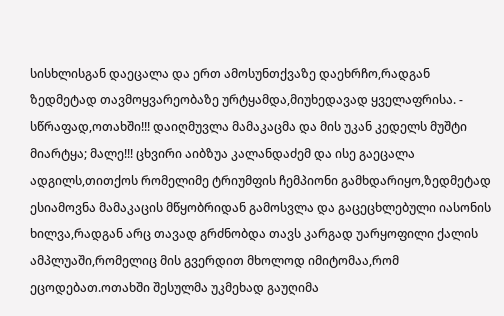სისხლისგან დაეცალა და ერთ ამოსუნთქვაზე დაეხრჩო,რადგან ზედმეტად თავმოყვარეობაზე ურტყამდა,მიუხედავად ყველაფრისა. - სწრაფად,ოთახში!!! დაიღმუვლა მამაკაცმა და მის უკან კედელს მუშტი მიარტყა; მალე!!! ცხვირი აიბზუა კალანდაძემ და ისე გაეცალა ადგილს,თითქოს რომელიმე ტრიუმფის ჩემპიონი გამხდარიყო,ზედმეტად ესიამოვნა მამაკაცის მწყობრიდან გამოსვლა და გაცეცხლებული იასონის ხილვა,რადგან არც თავად გრძნობდა თავს კარგად უარყოფილი ქალის ამპლუაში,რომელიც მის გვერდით მხოლოდ იმიტომაა,რომ ეცოდებათ.ოთახში შესულმა უკმეხად გაუღიმა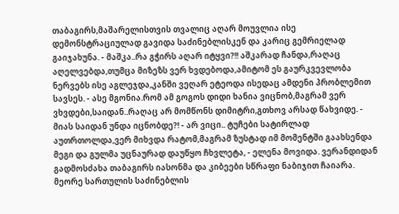თაბაგირს,მაშარელისთვის თვალიც აღარ მოუვლია ისე დემონსტრაციულად გავიდა საძინებლისკენ და კარიც გემრიელად გაიჯახუნა. - მაშკა..რა გჭირს აღარ იტყვი?!! აშკარად ჩანდა,რაღაც აღელვებდა,თუმცა მიზეზს ვერ ხვდებოდა,ამიტომ ეს გაურკვევლობა ნერვებს ისე აგლეჯდა,კანში ვეღარ ეტეოდა ისედაც ამდენი პრობლემით სავსეს. - ასე მგონია.რომ ამ გოგოს დიდი ხანია ვიცნობ,მაგრამ ვერ ვხვდები,საიდან..რაღაც არ მომწონს დიმიტრი,გთხოვ არსად წახვიდე. - მიას საიდან უნდა იცნობდე?! - არ ვიცი.. ტუჩები სატირლად აუთრთოლდა,ვერ მიხვდა რატომ,მაგრამ ზუსტად იმ მომენტში გაახსენდა მეგი და გულმა უცნაურად დაუწყო ჩხვლეტა, - ელენა მოვიდა. ვერანდიდან გადმოსძახა თაბაგირს იასონმა და კიბეები სწრაფი ნაბიჯით ჩაიარა. მეორე სართულის საძინებლის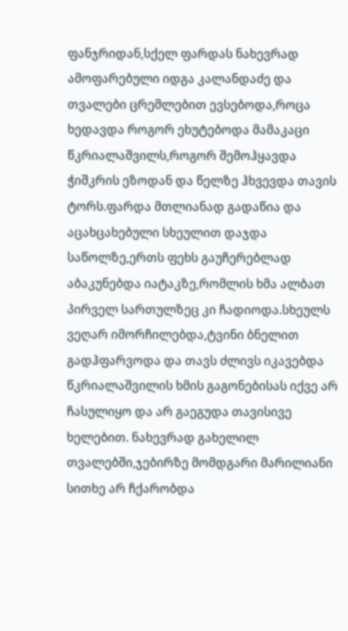ფანჯრიდან,სქელ ფარდას ნახევრად ამოფარებული იდგა კალანდაძე და თვალები ცრემლებით ევსებოდა,როცა ხედავდა როგორ ეხუტებოდა მამაკაცი წკრიალაშვილს,როგორ შემოჰყავდა ჭიშკრის ეზოდან და წელზე ჰხვევდა თავის ტორს.ფარდა მთლიანად გადაწია და აცახცახებული სხეულით დაჯდა საწოლზე,ერთს ფეხს გაუჩერებლად აბაკუნებდა იატაკზე,რომლის ხმა ალბათ პირველ სართულზეც კი ჩადიოდა.სხეულს ვეღარ იმორჩილებდა,ტვინი ბნელით გადჰფარვოდა და თავს ძლივს იკავებდა წკრიალაშვილის ხმის გაგონებისას იქვე არ ჩასულიყო და არ გაეგუდა თავისივე ხელებით. ნახევრად გახელილ თვალებში,ჯებირზე მომდგარი მარილიანი სითხე არ ჩქარობდა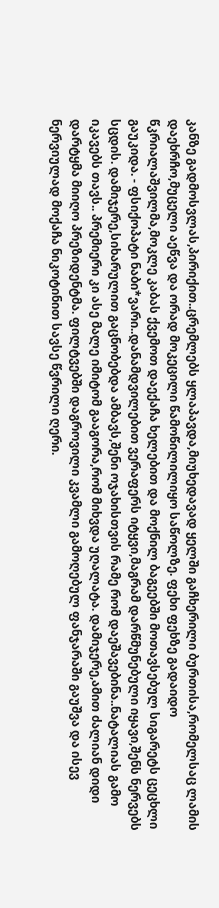კანზე გადმოსვლას,პირიქით..ცრემლებს ყლაპავდა,მიუხედავად ყელში გაჩხერილი ბურთისა,რომელსაც ლამის დაეხრჩო,მუცელი აეწვა და ორად მოკეცილი წამოწილილიყო საწოლზე. ფეხი ფეხზე გადაიდო წკრიალაშვილმა,მოკლე კაბას ქვემოთ დაექაჩა ხელებით და მოქნილ ბაგეებში მოთავსებულ სიგარეტს ცეცხლი გაუკიდა. - ფსიქოპატი ნაბი*ვარი..დანამდვილებით ვერაფერს იტყვი,მაგრამ დარწმუნებული იყავი,შენს ნერვებს სცდის. დამიჯერე,სიხარულით გაცნობებდა ამბავს,შენი ოჯახისთვის რამე რომ დაეშავებინა..ნატალიას გამო იკავებს თავს.. პრემიერი კი ასე მალე იმიტომ გააგორა,რომ მიხვდა უღალატა. დამიჯერე,ამით ძალიან დიდი დარტყმა მიიღო პრეზიდენტმა. ფილტვებში დაგროვილი კვამლი გამოღებულ ფანჯარაში გაუშვა და ისევ ნერვიულად მოქაჩა ნიკოტინით სავსე წვრილი ღერი.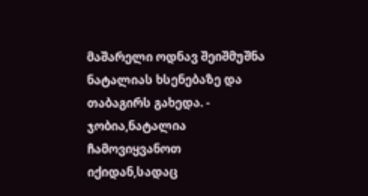მაშარელი ოდნავ შეიშმუშნა ნატალიას ხსენებაზე და თაბაგირს გახედა. - ჯობია,ნატალია ჩამოვიყვანოთ იქიდან,სადაც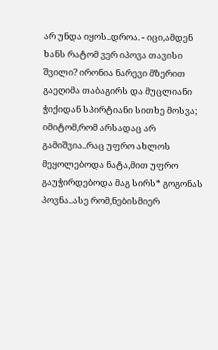არ უნდა იყოს..დროა. - იცი,ამდენ ხანს რატომ ვერ იპოვა თავისი შვილი? ირონია ნარევი მზერით გაეღიმა თაბაგირს და მუცლიანი ჭიქიდან სპირტიანი სითხე მოსვა; იმიტომ,რომ არსადაც არ გამიშვია..რაც უფრო ახლოს მეყოლებოდა ნატა,მით უფრო გაუჭირდებოდა მაგ სირს* გოგონას პოვნა..ასე რომ,ნებისმიერ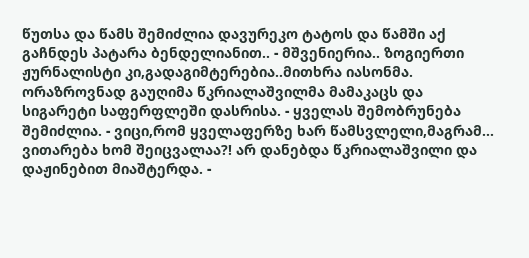წუთსა და წამს შემიძლია დავურეკო ტატოს და წამში აქ გაჩნდეს პატარა ბენდელიანით.. - მშვენიერია.. ზოგიერთი ჟურნალისტი კი,გადაგიმტერებია..მითხრა იასონმა. ორაზროვნად გაუღიმა წკრიალაშვილმა მამაკაცს და სიგარეტი საფერფლეში დასრისა. - ყველას შემობრუნება შემიძლია. - ვიცი,რომ ყველაფერზე ხარ წამსვლელი,მაგრამ... ვითარება ხომ შეიცვალაა?! არ დანებდა წკრიალაშვილი და დაჟინებით მიაშტერდა. -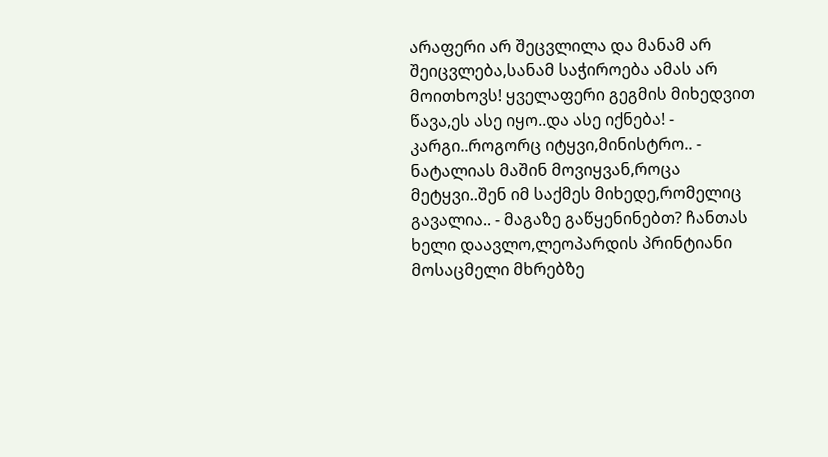არაფერი არ შეცვლილა და მანამ არ შეიცვლება,სანამ საჭიროება ამას არ მოითხოვს! ყველაფერი გეგმის მიხედვით წავა,ეს ასე იყო..და ასე იქნება! - კარგი..როგორც იტყვი,მინისტრო.. - ნატალიას მაშინ მოვიყვან,როცა მეტყვი..შენ იმ საქმეს მიხედე,რომელიც გავალია.. - მაგაზე გაწყენინებთ? ჩანთას ხელი დაავლო,ლეოპარდის პრინტიანი მოსაცმელი მხრებზე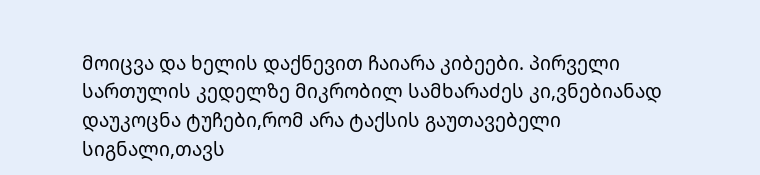მოიცვა და ხელის დაქნევით ჩაიარა კიბეები. პირველი სართულის კედელზე მიკრობილ სამხარაძეს კი,ვნებიანად დაუკოცნა ტუჩები,რომ არა ტაქსის გაუთავებელი სიგნალი,თავს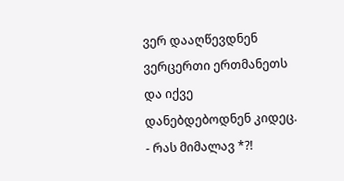ვერ დააღწევდნენ ვერცერთი ერთმანეთს და იქვე დანებდებოდნენ კიდეც. - რას მიმალავ *?!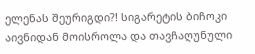ელენას შეურიგდი?! სიგარეტის ბიჩოკი აივნიდან მოისროლა და თავჩაღუნული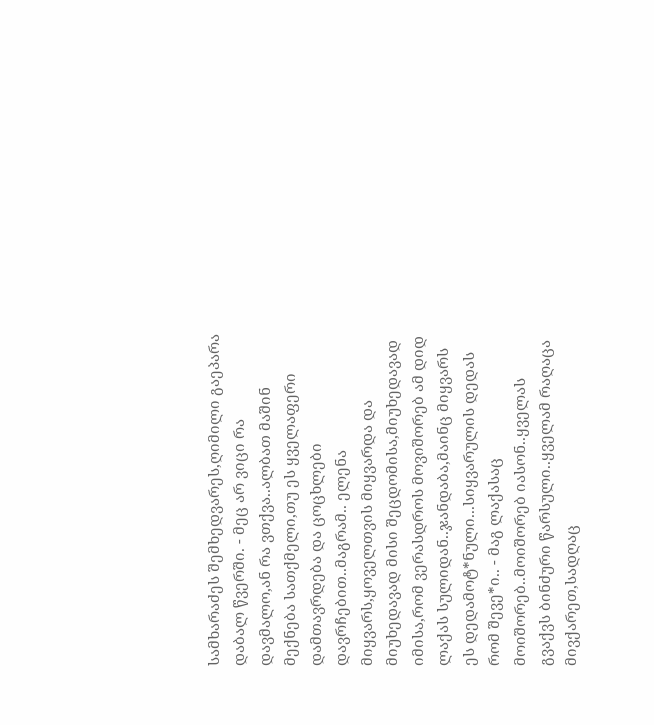სამხარაძეს შემხედვარეს,ღიმილი გაეპარა დაბალ წვერში. - მეც არ ვიცი რა დავმალო,ან რა ვთქვა..ალბათ მაშინ მექნება სათქმელი,თუ ეს ყველაფერი დამთავრდება და ცოცხლები დავრჩებით..მაგრამ.. ელენა მიყვარს,ყოველთვის მიყვარდა და მიუხედავად მისი შეცდომისა,მიუხედავად იმისა,რომ ვერასდროს მოვიშორებ ამ დიდ ლაქას სულიდან..ჯანდაბა,მაინც მიყვარს ეს დედამოტ*ნული...სიყვარულის დედას რომ შევე*ი.. - მაგ ლაქასაც მოიშორებ..მოიშორებ იასონ..ყველას გვაქვს ბინძური წარსული..ყველამ რაღაცა მივქარეთ,სადღაც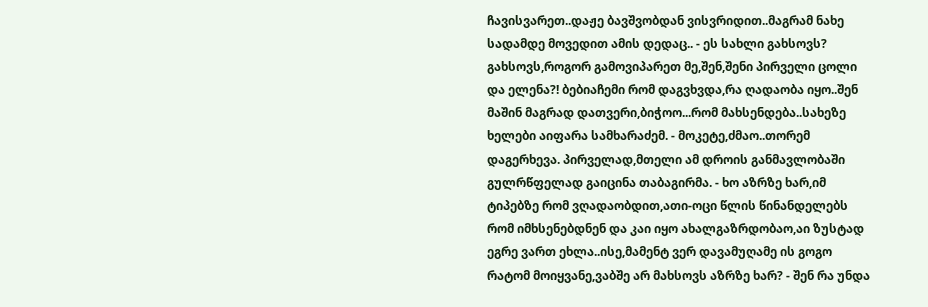ჩავისვარეთ..დაჟე ბავშვობდან ვისვრიდით..მაგრამ ნახე სადამდე მოვედით ამის დედაც.. - ეს სახლი გახსოვს? გახსოვს,როგორ გამოვიპარეთ მე,შენ,შენი პირველი ცოლი და ელენა?! ბებიაჩემი რომ დაგვხვდა,რა ღადაობა იყო..შენ მაშინ მაგრად დათვერი,ბიჭოო...რომ მახსენდება..სახეზე ხელები აიფარა სამხარაძემ. - მოკეტე,ძმაო..თორემ დაგერხევა. პირველად,მთელი ამ დროის განმავლობაში გულრწფელად გაიცინა თაბაგირმა. - ხო აზრზე ხარ,იმ ტიპებზე რომ ვღადაობდით,ათი-ოცი წლის წინანდელებს რომ იმხსენებდნენ და კაი იყო ახალგაზრდობაო,აი ზუსტად ეგრე ვართ ეხლა..ისე,მამენტ ვერ დავამუღამე ის გოგო რატომ მოიყვანე,ვაბშე არ მახსოვს აზრზე ხარ? - შენ რა უნდა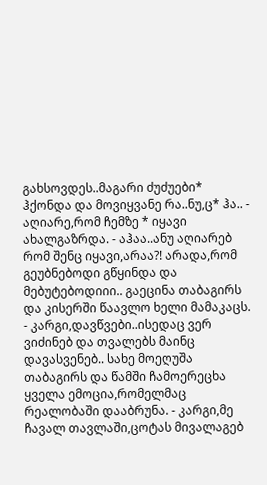გახსოვდეს..მაგარი ძუძუები* ჰქონდა და მოვიყვანე რა..ნუ,ც* ჰა.. - აღიარე,რომ ჩემზე * იყავი ახალგაზრდა. - აჰაა..ანუ აღიარებ რომ შენც იყავი,არაა?! არადა,რომ გეუბნებოდი გწყინდა და მებუტებოდიიი.. გაეცინა თაბაგირს და კისერში წაავლო ხელი მამაკაცს. - კარგი,დავწვები..ისედაც ვერ ვიძინებ და თვალებს მაინც დავასვენებ.. სახე მოეღუშა თაბაგირს და წამში ჩამოერეცხა ყველა ემოცია,რომელმაც რეალობაში დააბრუნა. - კარგი,მე ჩავალ თავლაში,ცოტას მივალაგებ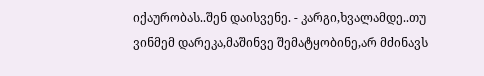იქაურობას..შენ დაისვენე. - კარგი,ხვალამდე..თუ ვინმემ დარეკა,მაშინვე შემატყობინე,არ მძინავს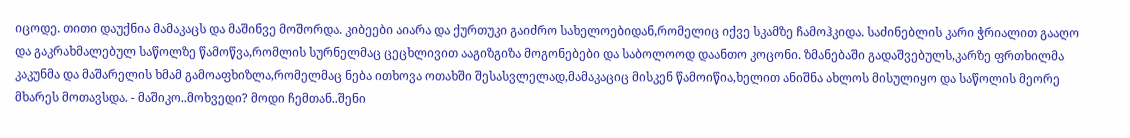იცოდე. თითი დაუქნია მამაკაცს და მაშინვე მოშორდა. კიბეები აიარა და ქურთუკი გაიძრო სახელოებიდან,რომელიც იქვე სკამზე ჩამოჰკიდა. საძინებლის კარი ჭრიალით გააღო და გაკრახმალებულ საწოლზე წამოწვა,რომლის სურნელმაც ცეცხლივით ააგიზგიზა მოგონებები და საბოლოოდ დაანთო კოცონი. ზმანებაში გადაშვებულს,კარზე ფრთხილმა კაკუნმა და მაშარელის ხმამ გამოაფხიზლა,რომელმაც ნება ითხოვა ოთახში შესასვლელად,მამაკაციც მისკენ წამოიწია,ხელით ანიშნა ახლოს მისულიყო და საწოლის მეორე მხარეს მოთავსდა. - მაშიკო..მოხვედი? მოდი ჩემთან..შენი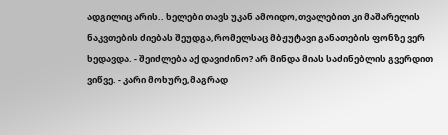ადგილიც არის.. ხელები თავს უკან ამოიდო,თვალებით კი მაშარელის ნაკვთების ძიებას შეუდგა,რომელსაც მბჟუტავი განათების ფონზე ვერ ხედავდა. - შეიძლება აქ დავიძინო? არ მინდა მიას საძინებლის გვერდით ვიწვე. - კარი მოხურე,მაგრად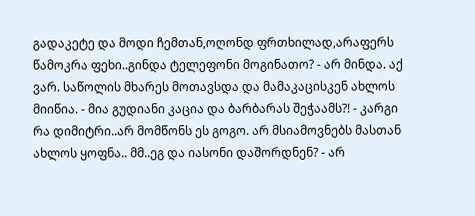გადაკეტე და მოდი ჩემთან,ოღონდ ფრთხილად,არაფერს წამოკრა ფეხი..გინდა ტელეფონი მოგინათო? - არ მინდა. აქ ვარ. საწოლის მხარეს მოთავსდა და მამაკაცისკენ ახლოს მიიწია. - მია გუდიანი კაცია და ბარბარას შეჭაამს?! - კარგი რა დიმიტრი..არ მომწონს ეს გოგო. არ მსიამოვნებს მასთან ახლოს ყოფნა.. მმ..ეგ და იასონი დაშორდნენ? - არ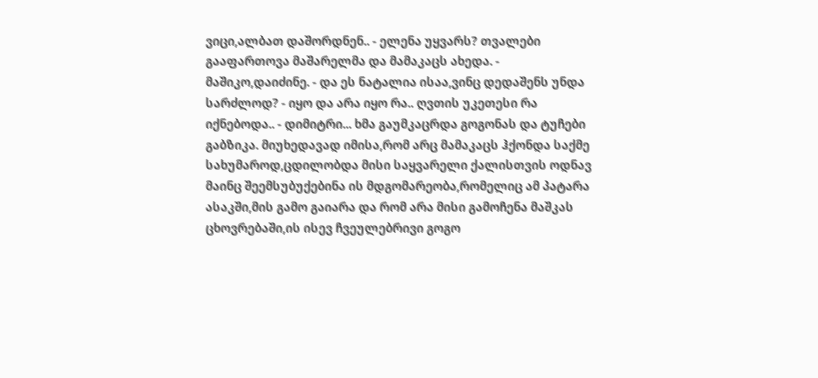ვიცი,ალბათ დაშორდნენ.. - ელენა უყვარს? თვალები გააფართოვა მაშარელმა და მამაკაცს ახედა. - მაშიკო,დაიძინე. - და ეს ნატალია ისაა,ვინც დედაშენს უნდა სარძლოდ? - იყო და არა იყო რა.. ღვთის უკეთესი რა იქნებოდა.. - დიმიტრი... ხმა გაუმკაცრდა გოგონას და ტუჩები გაბზიკა. მიუხედავად იმისა,რომ არც მამაკაცს ჰქონდა საქმე სახუმაროდ,ცდილობდა მისი საყვარელი ქალისთვის ოდნავ მაინც შეემსუბუქებინა ის მდგომარეობა,რომელიც ამ პატარა ასაკში,მის გამო გაიარა და რომ არა მისი გამოჩენა მაშკას ცხოვრებაში,ის ისევ ჩვეულებრივი გოგო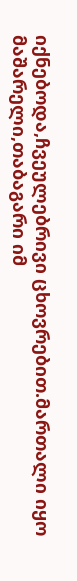იქნებოდა,ჩვეულებრივი ცხოვრებით.მართალი იყო მაშარელი,თაბაგარი იმ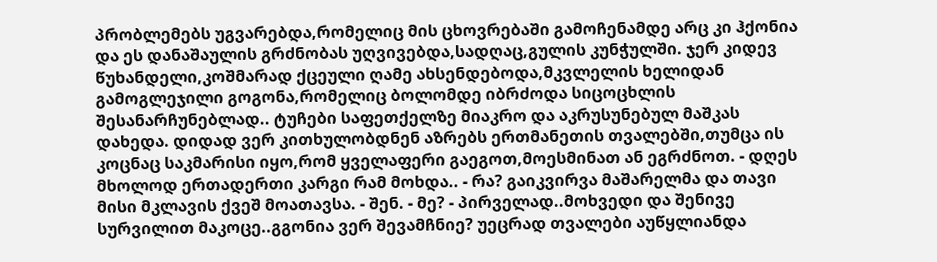პრობლემებს უგვარებდა,რომელიც მის ცხოვრებაში გამოჩენამდე არც კი ჰქონია და ეს დანაშაულის გრძნობას უღვივებდა,სადღაც,გულის კუნჭულში. ჯერ კიდევ წუხანდელი,კოშმარად ქცეული ღამე ახსენდებოდა,მკვლელის ხელიდან გამოგლეჯილი გოგონა,რომელიც ბოლომდე იბრძოდა სიცოცხლის შესანარჩუნებლად.. ტუჩები საფეთქელზე მიაკრო და აკრუსუნებულ მაშკას დახედა. დიდად ვერ კითხულობდნენ აზრებს ერთმანეთის თვალებში,თუმცა ის კოცნაც საკმარისი იყო,რომ ყველაფერი გაეგოთ,მოესმინათ ან ეგრძნოთ. - დღეს მხოლოდ ერთადერთი კარგი რამ მოხდა.. - რა? გაიკვირვა მაშარელმა და თავი მისი მკლავის ქვეშ მოათავსა. - შენ. - მე? - პირველად..მოხვედი და შენივე სურვილით მაკოცე..გგონია ვერ შევამჩნიე? უეცრად თვალები აუწყლიანდა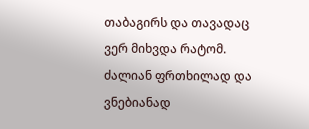თაბაგირს და თავადაც ვერ მიხვდა რატომ. ძალიან ფრთხილად და ვნებიანად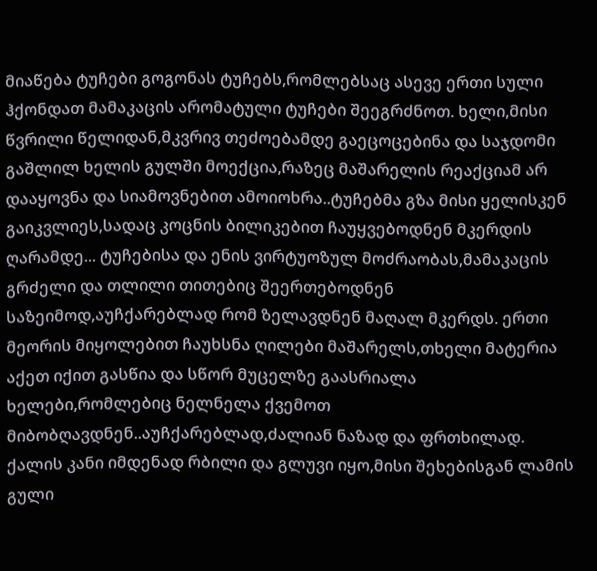მიაწება ტუჩები გოგონას ტუჩებს,რომლებსაც ასევე ერთი სული ჰქონდათ მამაკაცის არომატული ტუჩები შეეგრძნოთ. ხელი,მისი წვრილი წელიდან,მკვრივ თეძოებამდე გაეცოცებინა და საჯდომი გაშლილ ხელის გულში მოექცია,რაზეც მაშარელის რეაქციამ არ დააყოვნა და სიამოვნებით ამოიოხრა..ტუჩებმა გზა მისი ყელისკენ გაიკვლიეს,სადაც კოცნის ბილიკებით ჩაუყვებოდნენ მკერდის ღარამდე... ტუჩებისა და ენის ვირტუოზულ მოძრაობას,მამაკაცის გრძელი და თლილი თითებიც შეერთებოდნენ საზეიმოდ,აუჩქარებლად რომ ზელავდნენ მაღალ მკერდს. ერთი მეორის მიყოლებით ჩაუხსნა ღილები მაშარელს,თხელი მატერია აქეთ იქით გასწია და სწორ მუცელზე გაასრიალა ხელები,რომლებიც ნელნელა ქვემოთ მიბობღავდნენ..აუჩქარებლად,ძალიან ნაზად და ფრთხილად. ქალის კანი იმდენად რბილი და გლუვი იყო,მისი შეხებისგან ლამის გული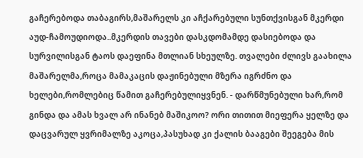გაჩერებოდა თაბაგირს,მაშარელს კი აჩქარებული სუნთქვისგან მკერდი აუდ-ჩამოუდიოდა..მკერდის თავები დასკდომამდე დასიებოდა და სურვილისგან ტაოს დაეფინა მთლიან სხეულზე. თვალები ძლივს გაახილა მაშარელმა,როცა მამაკაცის დაჟინებული მზერა იგრძნო და ხელები,რომლებიც წამით გაჩერებულიყვნენ. - დარწმუნებული ხარ,რომ გინდა და ამას ხვალ არ ინანებ მაშიკოო? ორი თითით მიეფერა ყელზე და დაცვარულ ყვრიმალზე აკოცა,პასუხად კი ქალის ბააგები შეეგება მის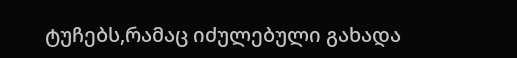ტუჩებს,რამაც იძულებული გახადა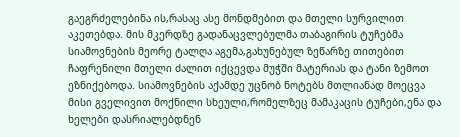გაეგრძელებინა ის,რასაც ასე მონდმებით და მთელი სურვილით აკეთებდა. მის მკერდზე გადანაცვლებულმა თაბაგირის ტუჩებმა სიამოვნების მეორე ტალღა აგემა,გახუნებულ ზეწარზე თითებით ჩაფრენილი მთელი ძალით იქცევდა მუჭში მატერიას და ტანი ზემოთ ეზნიქებოდა. სიამოვნების აქამდე უცნობ ნოტებს მთლიანად მოეცვა მისი გველივით მოქნილი სხეული,რომელზეც მამაკაცის ტუჩები,ენა და ხელები დასრიალებდნენ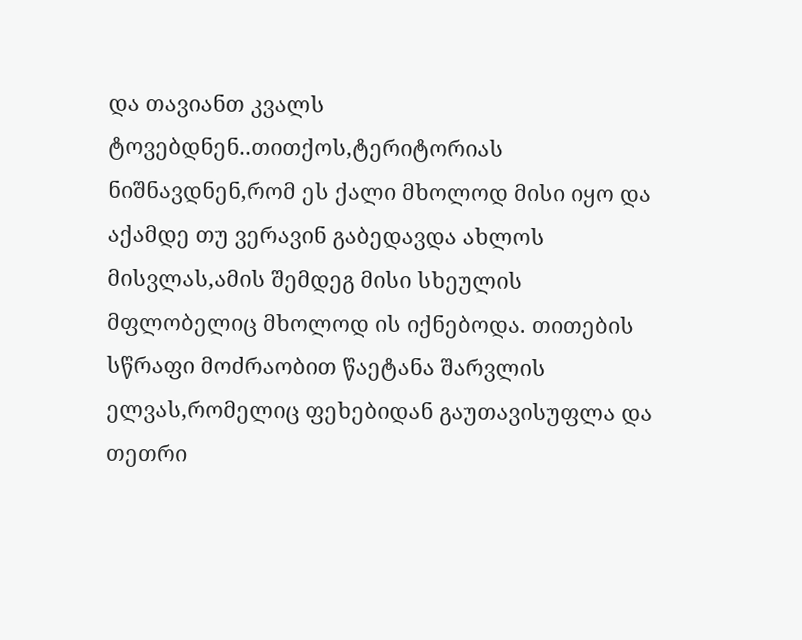და თავიანთ კვალს ტოვებდნენ..თითქოს,ტერიტორიას ნიშნავდნენ,რომ ეს ქალი მხოლოდ მისი იყო და აქამდე თუ ვერავინ გაბედავდა ახლოს მისვლას,ამის შემდეგ მისი სხეულის მფლობელიც მხოლოდ ის იქნებოდა. თითების სწრაფი მოძრაობით წაეტანა შარვლის ელვას,რომელიც ფეხებიდან გაუთავისუფლა და თეთრი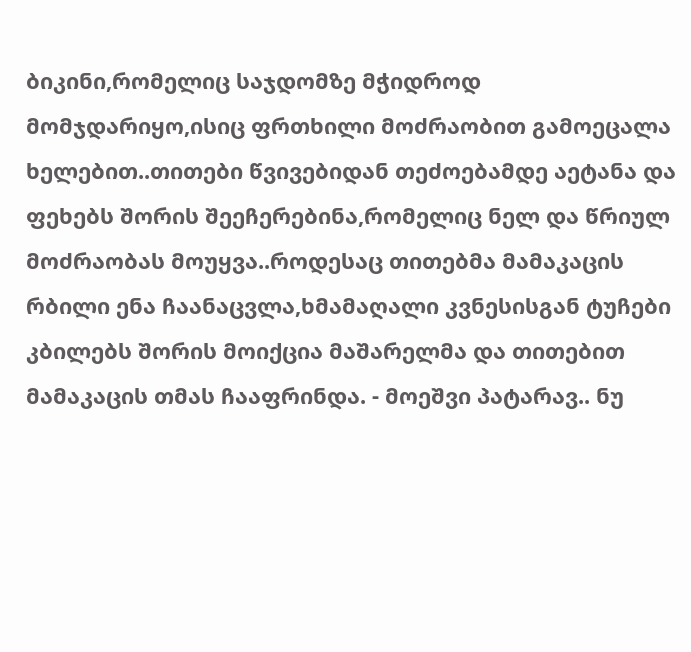ბიკინი,რომელიც საჯდომზე მჭიდროდ მომჯდარიყო,ისიც ფრთხილი მოძრაობით გამოეცალა ხელებით..თითები წვივებიდან თეძოებამდე აეტანა და ფეხებს შორის შეეჩერებინა,რომელიც ნელ და წრიულ მოძრაობას მოუყვა..როდესაც თითებმა მამაკაცის რბილი ენა ჩაანაცვლა,ხმამაღალი კვნესისგან ტუჩები კბილებს შორის მოიქცია მაშარელმა და თითებით მამაკაცის თმას ჩააფრინდა. - მოეშვი პატარავ.. ნუ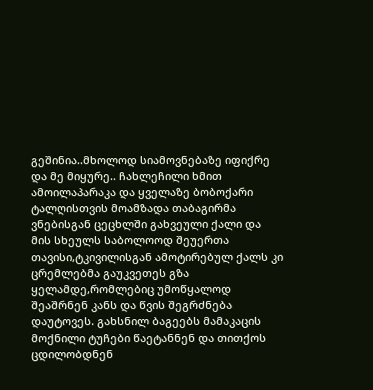გეშინია..მხოლოდ სიამოვნებაზე იფიქრე და მე მიყურე.. ჩახლეჩილი ხმით ამოილაპარაკა და ყველაზე ბობოქარი ტალღისთვის მოამზადა თაბაგირმა ვნებისგან ცეცხლში გახვეული ქალი და მის სხეულს საბოლოოდ შეუერთა თავისი,ტკივილისგან ამოტირებულ ქალს კი ცრემლებმა გაუკვეთეს გზა ყელამდე,რომლებიც უმოწყალოდ შეაშრნენ კანს და წვის შეგრძნება დაუტოვეს. გახსნილ ბაგეებს მამაკაცის მოქნილი ტუჩები წაეტანნენ და თითქოს ცდილობდნენ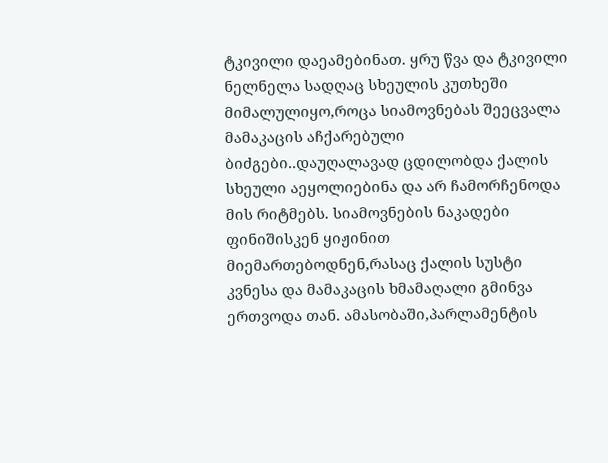ტკივილი დაეამებინათ. ყრუ წვა და ტკივილი ნელნელა სადღაც სხეულის კუთხეში მიმალულიყო,როცა სიამოვნებას შეეცვალა მამაკაცის აჩქარებული ბიძგები..დაუღალავად ცდილობდა ქალის სხეული აეყოლიებინა და არ ჩამორჩენოდა მის რიტმებს. სიამოვნების ნაკადები ფინიშისკენ ყიჟინით მიემართებოდნენ,რასაც ქალის სუსტი კვნესა და მამაკაცის ხმამაღალი გმინვა ერთვოდა თან. ამასობაში,პარლამენტის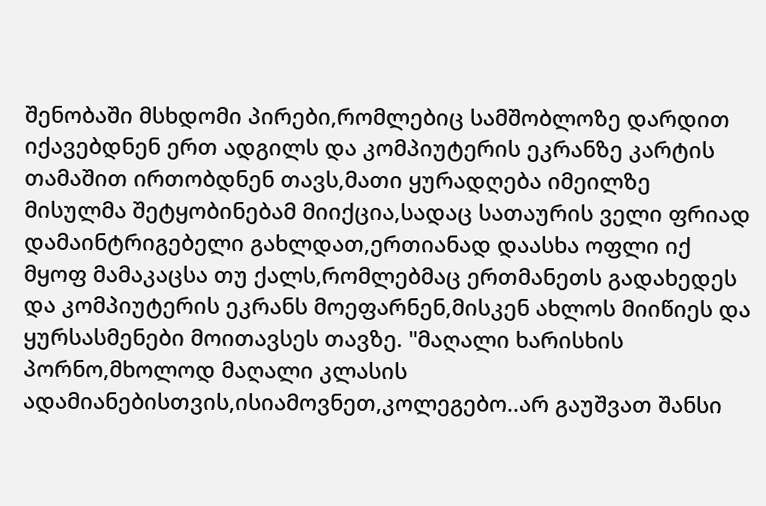შენობაში მსხდომი პირები,რომლებიც სამშობლოზე დარდით იქავებდნენ ერთ ადგილს და კომპიუტერის ეკრანზე კარტის თამაშით ირთობდნენ თავს,მათი ყურადღება იმეილზე მისულმა შეტყობინებამ მიიქცია,სადაც სათაურის ველი ფრიად დამაინტრიგებელი გახლდათ,ერთიანად დაასხა ოფლი იქ მყოფ მამაკაცსა თუ ქალს,რომლებმაც ერთმანეთს გადახედეს და კომპიუტერის ეკრანს მოეფარნენ,მისკენ ახლოს მიიწიეს და ყურსასმენები მოითავსეს თავზე. "მაღალი ხარისხის პორნო,მხოლოდ მაღალი კლასის ადამიანებისთვის,ისიამოვნეთ,კოლეგებო..არ გაუშვათ შანსი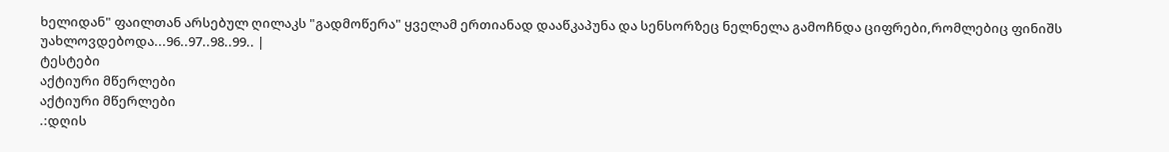ხელიდან" ფაილთან არსებულ ღილაკს "გადმოწერა" ყველამ ერთიანად დააწკაპუნა და სენსორზეც ნელნელა გამოჩნდა ციფრები,რომლებიც ფინიშს უახლოვდებოდა...96..97..98..99.. |
ტესტები
აქტიური მწერლები
აქტიური მწერლები
.:დღის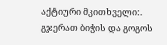აქტიური მკითხველი:.
გჯერათ ბიჭის და გოგოს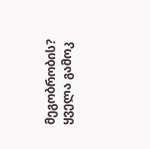მეგობრობის?
ყველა გამოკ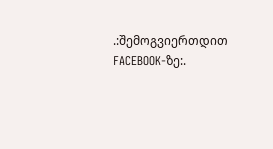.:შემოგვიერთდით FACEBOOK-ზე:.